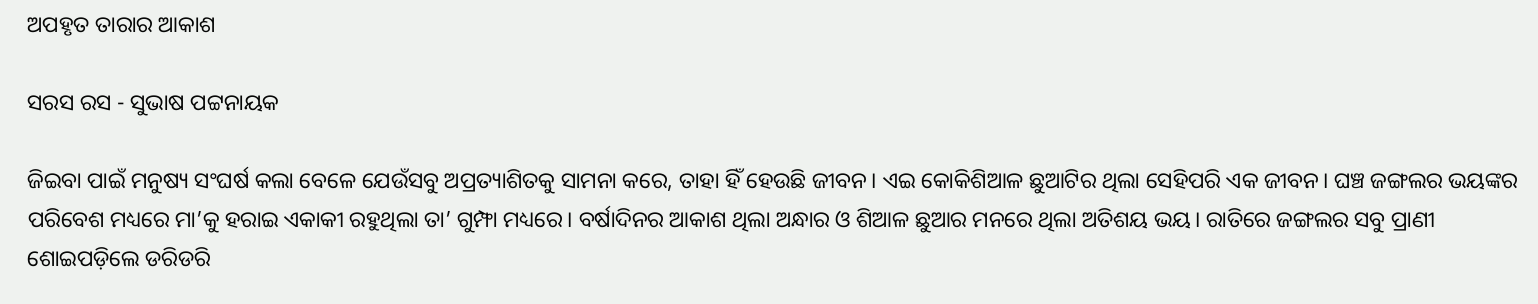ଅପହୃତ ତାରାର ଆକାଶ

ସରସ ରସ - ସୁଭାଷ ପଟ୍ଟନାୟକ

ଜିଇବା ପାଇଁ ମନୁଷ୍ୟ ସଂଘର୍ଷ କଲା ବେଳେ ଯେଉଁସବୁ ଅପ୍ରତ୍ୟାଶିତକୁ ସାମନା କରେ, ତାହା ହିଁ ହେଉଛି ଜୀବନ। ଏଇ କୋକିଶିଆଳ ଛୁଆଟିର ଥିଲା ସେହିପରି ଏକ ଜୀବନ। ଘଞ୍ଚ ଜଙ୍ଗଲର ଭୟଙ୍କର ପରିବେଶ ମଧ୍ୟରେ ମା’କୁ ହରାଇ ଏକାକୀ ରହୁଥିଲା ତା’ ଗୁମ୍ଫା ମଧ୍ୟରେ। ବର୍ଷାଦିନର ଆକାଶ ଥିଲା ଅନ୍ଧାର ଓ ଶିଆଳ ଛୁଆର ମନରେ ଥିଲା ଅତିଶୟ ଭୟ। ରାତିରେ ଜଙ୍ଗଲର ସବୁ ପ୍ରାଣୀ ଶୋଇପଡ଼ିଲେ ଡରିଡରି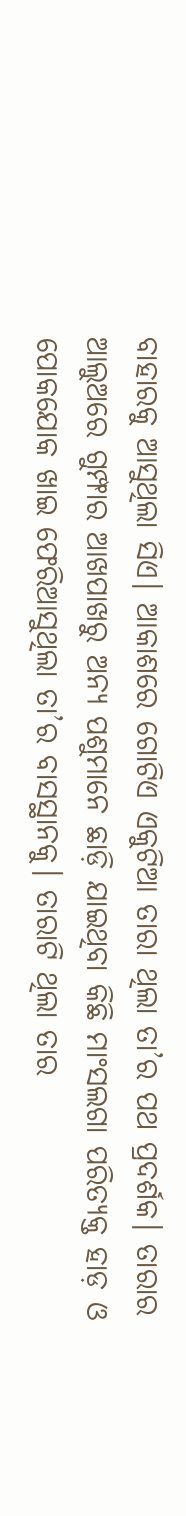ବାହାରକୁ ଆସୁଥିଲା ସିଏ। ଆକାଶରେ ଗୋଟିଏ ଏକୁଟିଆ ତାରା ଥିଲା ତା’ର ପଥ ପ୍ରଦର୍ଶକ। ତାରାର ଆଲୁଅରେ ଗୁମ୍ଫାର ଆଖପାଖରୁ ଅନ୍ୟ ପଶୁମାନେ ଛାଡ଼ି ଯାଇଥିବା କିଛି ମାଂସଲଗା ପରିତ୍ୟକ୍ତ ହାଡ଼ ଓ ପୋକଯୋକ ଖାଇ ଫେରିଆସୁଥିଲା ତା’ର ବାସସ୍ଥାନକୁ। ତାରାଟି ଥିଲା ତାର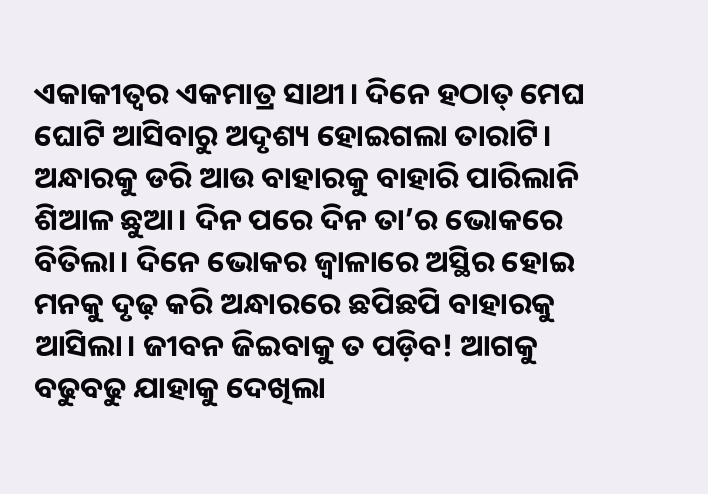ଏକାକୀତ୍ବର ଏକମାତ୍ର ସାଥୀ। ଦିନେ ହଠାତ୍ ମେଘ ଘୋଟି ଆସିବାରୁ ଅଦୃଶ୍ୟ ହୋଇଗଲା ତାରାଟି। ଅନ୍ଧାରକୁ ଡରି ଆଉ ବାହାରକୁ ବାହାରି ପାରିଲାନି ଶିଆଳ ଛୁଆ। ଦିନ ପରେ ଦିନ ତା’ର ଭୋକରେ ବିତିଲା। ଦିନେ ଭୋକର ଜ୍ବାଳାରେ ଅସ୍ଥିର ହୋଇ ମନକୁ ଦୃଢ଼ କରି ଅନ୍ଧାରରେ ଛପିଛପି ବାହାରକୁ ଆସିଲା। ଜୀବନ ଜିଇବାକୁ ତ ପଡ଼ିବ! ଆଗକୁ ବଢୁବଢୁ ଯାହାକୁ ଦେଖିଲା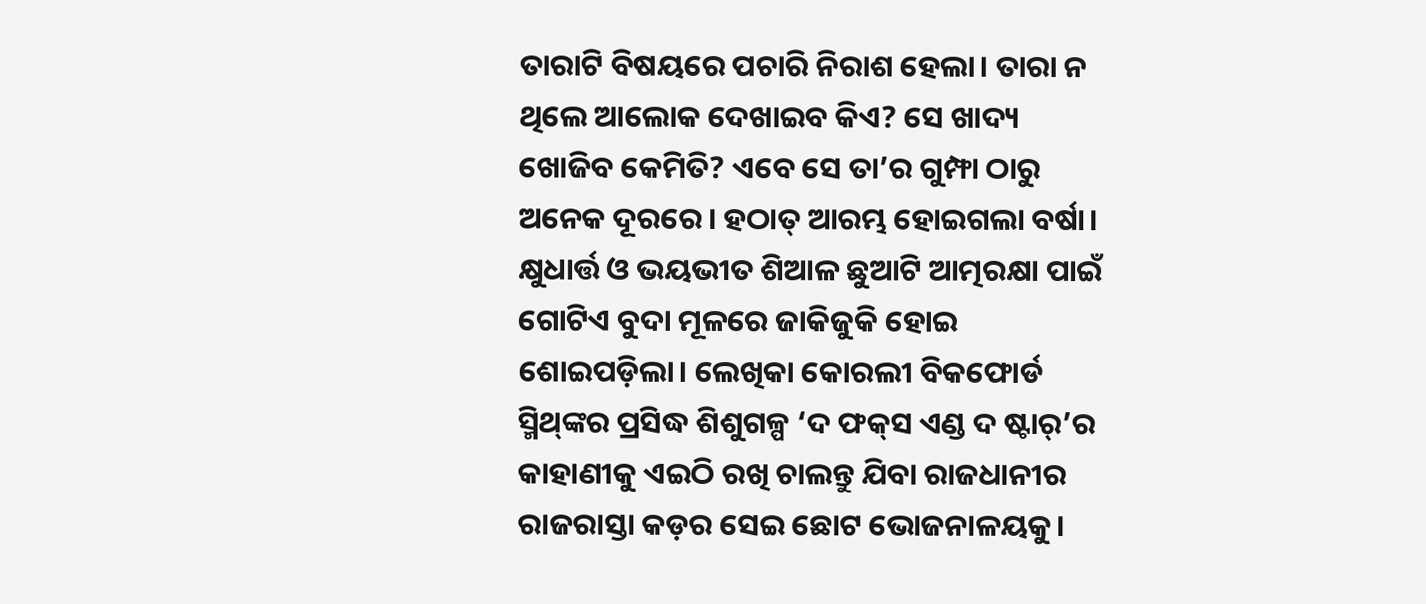ତାରାଟି ବିଷୟରେ ପଚାରି ନିରାଶ ହେଲା। ତାରା ନ ଥିଲେ ଆଲୋକ ଦେଖାଇବ କିଏ? ସେ ଖାଦ୍ୟ ଖୋଜିବ କେମିତି? ଏବେ ସେ ତା’ର ଗୁମ୍ଫା ଠାରୁ ଅନେକ ଦୂରରେ। ହଠାତ୍‌ ଆରମ୍ଭ ହୋଇଗଲା ବର୍ଷା। କ୍ଷୁଧାର୍ତ୍ତ ଓ ଭୟଭୀତ ଶିଆଳ ଛୁଆଟି ଆତ୍ମରକ୍ଷା ପାଇଁ ଗୋଟିଏ ବୁଦା ମୂଳରେ ଜାକିଜୁକି ହୋଇ ଶୋଇପଡ଼ିଲା। ଲେଖିକା କୋରଲୀ ବିକଫୋର୍ଡ ସ୍ମିଥ୍‌ଙ୍କର ପ୍ରସିଦ୍ଧ ଶିଶୁଗଳ୍ପ ‘ଦ ଫକ୍‌ସ ଏଣ୍ଡ ଦ ଷ୍ଟାର୍’ର କାହାଣୀକୁ ଏଇଠି ରଖି ଚାଲନ୍ତୁ ଯିବା ରାଜଧାନୀର ରାଜରାସ୍ତା କଡ଼ର ସେଇ ଛୋଟ ଭୋଜନାଳୟକୁ।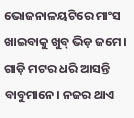ଭୋଜନାଳୟଟିରେ ମାଂସ ଖାଇବାକୁ ଖୁବ୍ ଭିଡ଼ ଜମେ। ଗାଡ଼ି ମଟର ଧରି ଆସନ୍ତି ବାବୁମାନେ। ନଜର ଥାଏ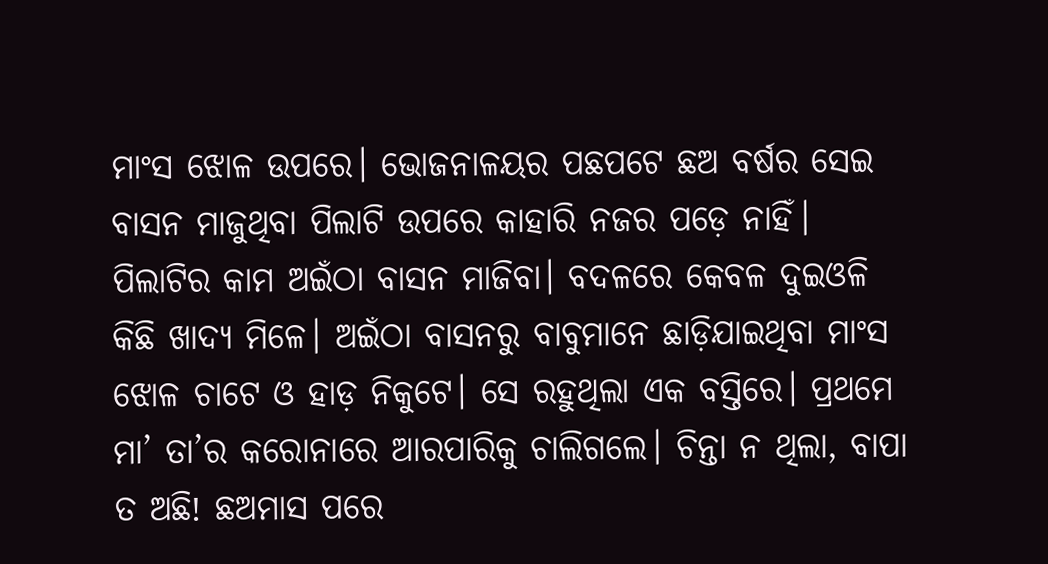ମାଂସ ଝୋଳ ଉପରେ। ଭୋଜନାଳୟର ପଛପଟେ ଛଅ ବର୍ଷର ସେଇ ବାସନ ମାଜୁଥିବା ପିଲାଟି ଉପରେ କାହାରି ନଜର ପଡ଼େ ନାହିଁ। ପିଲାଟିର କାମ ଅଇଁଠା ବାସନ ମାଜିବା। ବଦଳରେ କେବଳ ଦୁଇଓଳି କିଛି ଖାଦ୍ୟ ମିଳେ। ଅଇଁଠା ବାସନରୁ ବାବୁମାନେ ଛାଡ଼ିଯାଇଥିବା ମାଂସ ଝୋଳ ଚାଟେ ଓ ହାଡ଼ ନିକୁଟେ। ସେ ରହୁଥିଲା ଏକ ବସ୍ତିରେ। ପ୍ରଥମେ ମା’ ତା’ର କରୋନାରେ ଆରପାରିକୁ ଚାଲିଗଲେ। ଚିନ୍ତା ନ ଥିଲା, ବାପା ତ ଅଛି! ଛଅମାସ ପରେ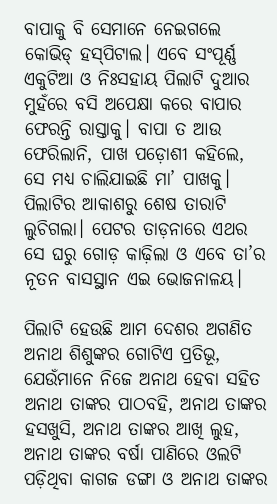ବାପାକୁ ବି ସେମାନେ ନେଇଗଲେ କୋଭିଡ୍‌ ହସ୍‌ପିଟାଲ। ଏବେ ସଂପୂର୍ଣ୍ଣ ଏକୁଟିଆ ଓ ନିଃସହାୟ ପିଲାଟି ଦୁଆର ମୁହଁରେ ବସି ଅପେକ୍ଷା କରେ ବାପାର ଫେରନ୍ତି ରାସ୍ତାକୁ। ବାପା ତ ଆଉ ଫେରିଲାନି, ପାଖ ପଡ଼ୋଶୀ କହିଲେ, ସେ ମଧ୍ୟ ଚାଲିଯାଇଛି ମା’ ପାଖକୁ। ପିଲାଟିର ଆକାଶରୁ ଶେଷ ତାରାଟି ଲୁଚିଗଲା। ପେଟର ତାଡ଼ନାରେ ଏଥର ସେ ଘରୁ ଗୋଡ଼ କାଢ଼ିଲା ଓ ଏବେ ତା’ର ନୂତନ ବାସସ୍ଥାନ ଏଇ ଭୋଜନାଳୟ।

ପିଲାଟି ହେଉଛି ଆମ ଦେଶର ଅଗଣିତ ଅନାଥ ଶିଶୁଙ୍କର ଗୋଟିଏ ପ୍ରତିଭୂ, ଯେଉଁମାନେ ନିଜେ ଅନାଥ ହେବା ସହିତ ଅନାଥ ତାଙ୍କର ପାଠବହି, ଅନାଥ ତାଙ୍କର ହସଖୁସି, ଅନାଥ ତାଙ୍କର ଆଖି ଲୁହ, ଅନାଥ ତାଙ୍କର ବର୍ଷା ପାଣିରେ ଓଲଟି ପଡ଼ିଥିବା କାଗଜ ଡଙ୍ଗା ଓ ଅନାଥ ତାଙ୍କର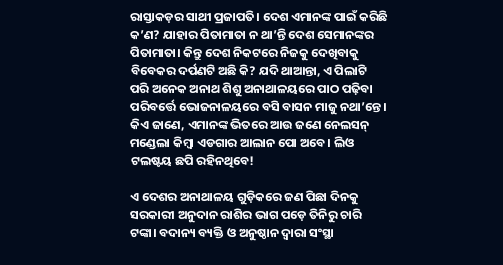ରାସ୍ତାକଡ଼ର ସାଥୀ ପ୍ରଜାପତି। ଦେଶ ଏମାନଙ୍କ ପାଇଁ କରିଛି କ’ଣ? ଯାହାର ପିତାମାତା ନ ଥା’ନ୍ତି ଦେଶ ସେମାନଙ୍କର ପିତାମାତା। କିନ୍ତୁ ଦେଶ ନିକଟରେ ନିଜକୁ ଦେଖିବାକୁ ବିବେକର ଦର୍ପଣଟି ଅଛି କି? ଯଦି ଥାଆନ୍ତା, ଏ ପିଲାଟି ପରି ଅନେକ ଅନାଥ ଶିଶୁ ଅନାଥାଳୟରେ ପାଠ ପଢ଼ିବା ପରିବର୍ତ୍ତେ ଭୋଜନାଳୟରେ ବସି ବାସନ ମାଜୁ ନଥା’ନ୍ତେ। କିଏ ଜାଣେ, ଏମାନଙ୍କ ଭିତରେ ଆଉ ଜଣେ ନେଲସନ୍ ମଣ୍ଡେଲା କିମ୍ବା ଏଡଗାର ଆଲାନ ପୋ ଅବେ। ଲିଓ ଟଲଷ୍ଟୟ ଛପି ରହିନଥିବେ!

ଏ ଦେଶର ଅନାଥାଳୟ ଗୁଡ଼ିକରେ ଜଣ ପିଛା ଦିନକୁ ସରକାରୀ ଅନୁଦାନ ରାଶିର ଭାଗ ପଡ଼େ ତିନିରୁ ଚାରି ଟଙ୍କା। ବଦାନ୍ୟ ବ୍ୟକ୍ତି ଓ ଅନୁଷ୍ଠାନ ଦ୍ବାରା ସଂସ୍ଥା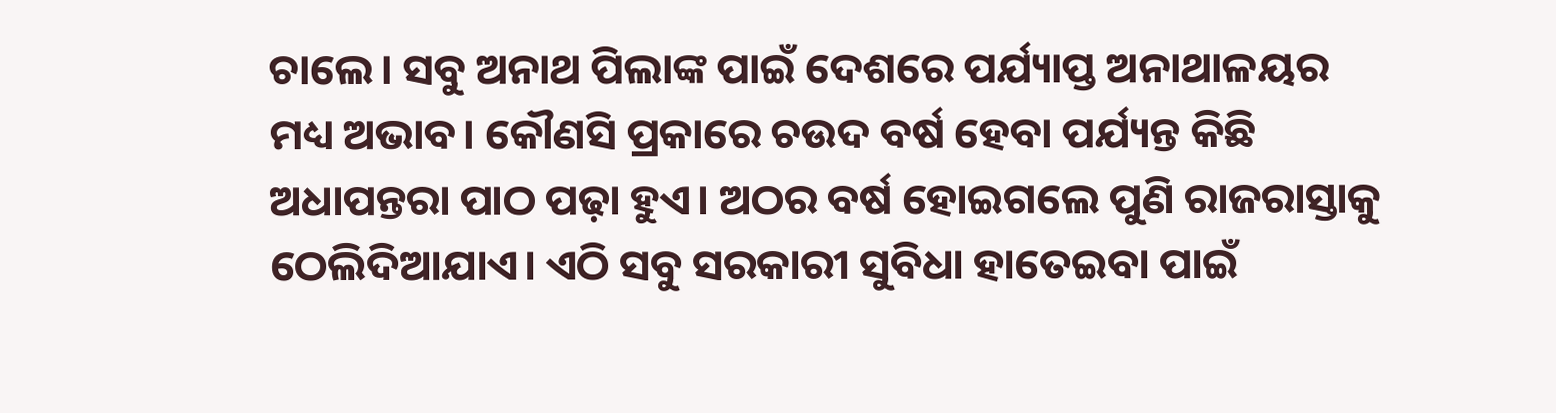ଚାଲେ। ସବୁ ଅନାଥ ପିଲାଙ୍କ ପାଇଁ ଦେଶରେ ପର୍ଯ୍ୟାପ୍ତ ଅନାଥାଳୟର ମଧ୍ୟ ଅଭାବ। କୌଣସି ପ୍ରକାରେ ଚଉଦ ବର୍ଷ ହେବା ପର୍ଯ୍ୟନ୍ତ କିଛି ଅଧାପନ୍ତରା ପାଠ ପଢ଼ା ହୁଏ। ଅଠର ବର୍ଷ ହୋଇଗଲେ ପୁଣି ରାଜରାସ୍ତାକୁ ଠେଲିଦିଆଯାଏ। ଏଠି ସବୁ ସରକାରୀ ସୁବିଧା ହାତେଇବା ପାଇଁ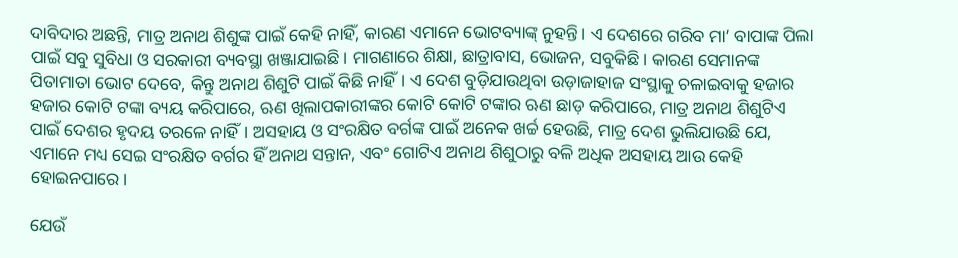ଦାବିଦାର ଅଛନ୍ତି, ମାତ୍ର ଅନାଥ ଶିଶୁଙ୍କ ପାଇଁ କେହି ନାହିଁ, କାରଣ ଏମାନେ ଭୋଟବ୍ୟାଙ୍କ୍‌ ନୁହନ୍ତି। ଏ ଦେଶରେ ଗରିବ ମା’ ବାପାଙ୍କ ପିଲା ପାଇଁ ସବୁ ସୁବିଧା ଓ ସରକାରୀ ବ୍ୟବସ୍ଥା ଖଞ୍ଜାଯାଇଛି। ମାଗଣାରେ ଶିକ୍ଷା, ଛାତ୍ରାବାସ, ଭୋଜନ, ସବୁକିଛି। କାରଣ ସେମାନଙ୍କ ପିତାମାତା ଭୋଟ ଦେବେ, କିନ୍ତୁ ଅନାଥ ଶିଶୁଟି ପାଇଁ କିଛି ନାହିଁ। ଏ ଦେଶ ବୁଡ଼ିଯାଉଥିବା ଉଡ଼ାଜାହାଜ ସଂସ୍ଥାକୁ ଚଳାଇବାକୁ ହଜାର ହଜାର କୋଟି ଟଙ୍କା ବ୍ୟୟ କରିପାରେ, ଋଣ ଖିଲାପକାରୀଙ୍କର କୋଟି କୋଟି ଟଙ୍କାର ଋଣ ଛାଡ଼ କରିପାରେ, ମାତ୍ର ଅନାଥ ଶିଶୁଟିଏ ପାଇଁ ଦେଶର ହୃଦୟ ତରଳେ ନାହିଁ। ଅସହାୟ ଓ ସଂରକ୍ଷିତ ବର୍ଗଙ୍କ ପାଇଁ ଅନେକ ଖର୍ଚ୍ଚ ହେଉଛି, ମାତ୍ର ଦେଶ ଭୁଲିଯାଉଛି ଯେ, ଏମାନେ ମଧ୍ୟ ସେଇ ସଂରକ୍ଷିତ ବର୍ଗର ହିଁ ଅନାଥ ସନ୍ତାନ, ଏବଂ ଗୋଟିଏ ଅନାଥ ଶିଶୁଠାରୁ ବଳି ଅଧିକ ଅସହାୟ ଆଉ କେହି ହୋଇନପାରେ।

ଯେଉଁ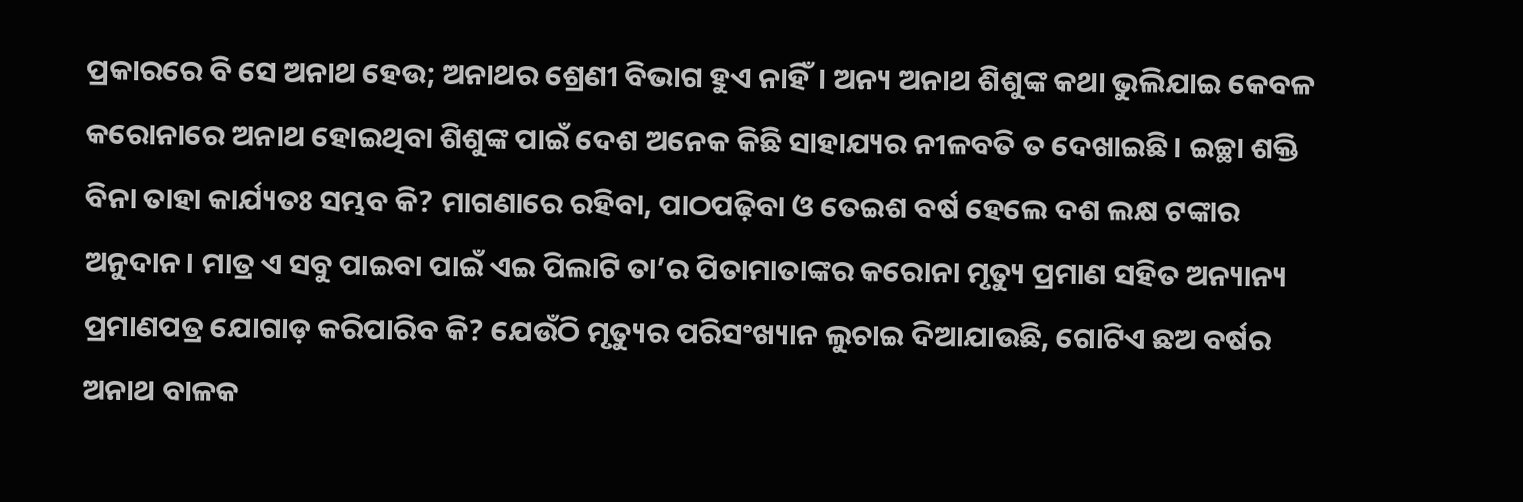ପ୍ରକାରରେ ବି ସେ ଅନାଥ ହେଉ; ଅନାଥର ଶ୍ରେଣୀ ବିଭାଗ ହୁଏ ନାହିଁ। ଅନ୍ୟ ଅନାଥ ଶିଶୁଙ୍କ କଥା ଭୁଲିଯାଇ କେବଳ କରୋନାରେ ଅନାଥ ହୋଇଥିବା ଶିଶୁଙ୍କ ପାଇଁ ଦେଶ ଅନେକ କିଛି ସାହାଯ୍ୟର ନୀଳବତି ତ ଦେଖାଇଛି। ଇଚ୍ଛା ଶକ୍ତି ବିନା ତାହା କାର୍ଯ୍ୟତଃ ସମ୍ଭବ କି? ମାଗଣାରେ ରହିବା, ପାଠପଢ଼ିବା ଓ ତେଇଶ ବର୍ଷ ହେଲେ ଦଶ ଲକ୍ଷ ଟଙ୍କାର ଅନୁଦାନ। ମାତ୍ର ଏ ସବୁ ପାଇବା ପାଇଁ ଏଇ ପିଲାଟି ତା’ର ପିତାମାତାଙ୍କର କରୋନା ମୃତ୍ୟୁ ପ୍ରମାଣ ସହିତ ଅନ୍ୟାନ୍ୟ ପ୍ରମାଣପତ୍ର ଯୋଗାଡ଼ କରିପାରିବ କି? ଯେଉଁଠି ମୃତ୍ୟୁର ପରିସଂଖ୍ୟାନ ଲୁଚାଇ ଦିଆଯାଉଛି, ଗୋଟିଏ ଛଅ ବର୍ଷର ଅନାଥ ବାଳକ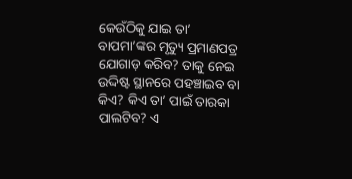କେଉଁଠିକୁ ଯାଇ ତା’ ବାପମା’ଙ୍କର ମୃତ୍ୟୁ ପ୍ରମାଣପତ୍ର ଯୋଗାଡ଼ କରିବ? ତାକୁ ନେଇ ଉଦ୍ଦିଷ୍ଟ ସ୍ଥାନରେ ପହଞ୍ଚାଇବ ବା କିଏ? କିଏ ତା’ ପାଇଁ ତାରକା ପାଲଟିବ? ଏ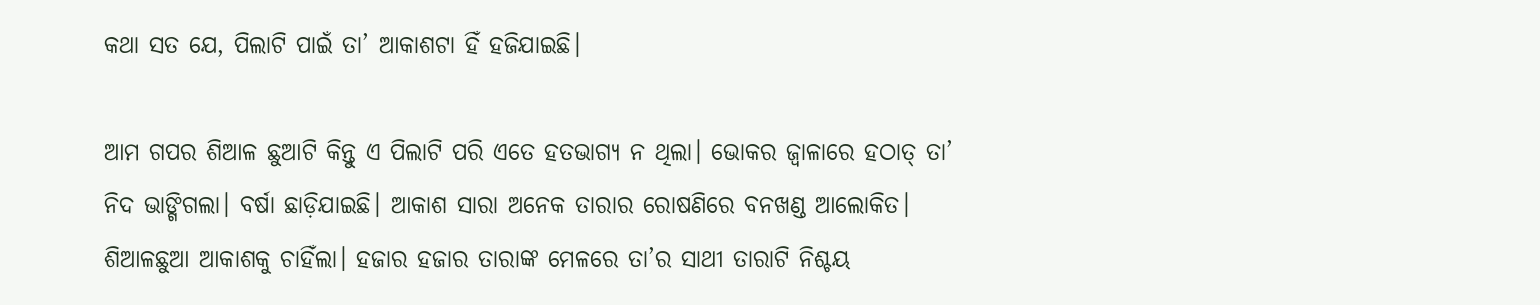କଥା ସତ ଯେ, ପିଲାଟି ପାଇଁ ତା’ ଆକାଶଟା ହିଁ ହଜିଯାଇଛି।

ଆମ ଗପର ଶିଆଳ ଛୁଆଟି କିନ୍ତୁ ଏ ପିଲାଟି ପରି ଏତେ ହତଭାଗ୍ୟ ନ ଥିଲା। ଭୋକର ଜ୍ବାଳାରେ ହଠାତ୍ ତା’ ନିଦ ଭାଙ୍ଗିଗଲା। ବର୍ଷା ଛାଡ଼ିଯାଇଛି। ଆକାଶ ସାରା ଅନେକ ତାରାର ରୋଷଣିରେ ବନଖଣ୍ଡ ଆଲୋକିତ। ଶିଆଳଛୁଆ ଆକାଶକୁ ଚାହିଁଲା। ହଜାର ହଜାର ତାରାଙ୍କ ମେଳରେ ତା’ର ସାଥୀ ତାରାଟି ନିଶ୍ଚୟ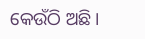କେଉଁଠି ଅଛି।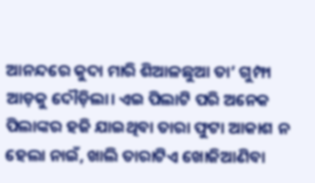ଆନନ୍ଦରେ କୁଦା ମାରି ଶିଆଳଛୁଆ ତା’ ଗୁମ୍ଫା ଆଡ଼କୁ ଦୌଡ଼ିଲା। ଏଇ ପିଲାଟି ପରି ଅନେକ ପିଲାଙ୍କର ହଜି ଯାଇଥିବା ତାରା ଫୁଟା ଆକାଶ ନ ହେଲା ନାଇଁ, ଖାଲି ତାରାଟିଏ ଖୋଜିଆଣିବା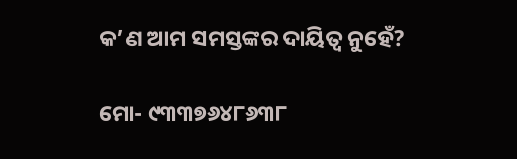କ’ଣ ଆମ ସମସ୍ତଙ୍କର ଦାୟିତ୍ୱ ନୁହେଁ?

ମୋ- ୯୩୩୭୬୪୮୬୩୮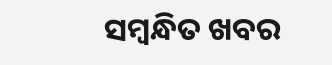ସମ୍ବନ୍ଧିତ ଖବର